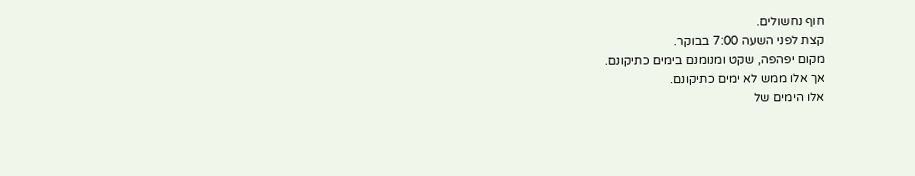חוף נחשולים.
קצת לפני השעה 7:00 בבוקר.
מקום יפהפה, שקט ומנומנם בימים כתיקונם.
אך אלו ממש לא ימים כתיקונם.
אלו הימים של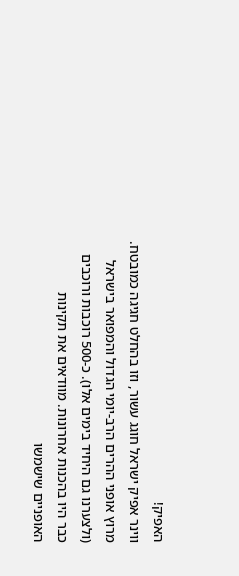האפיק!
ווינר אפיק ישראל חוגג עשור, וזו בהחלט חגיגה כמובטח. מרוץ אופני ההרים הרב-יומי הגדול והמפואר בישראל (ולצערנו גם היחיד בימים אלו). כ-500 רוכבות ורוכבים כבר היו בהכנות אחרונות. מוודאים את תקינות האופניים שישמשו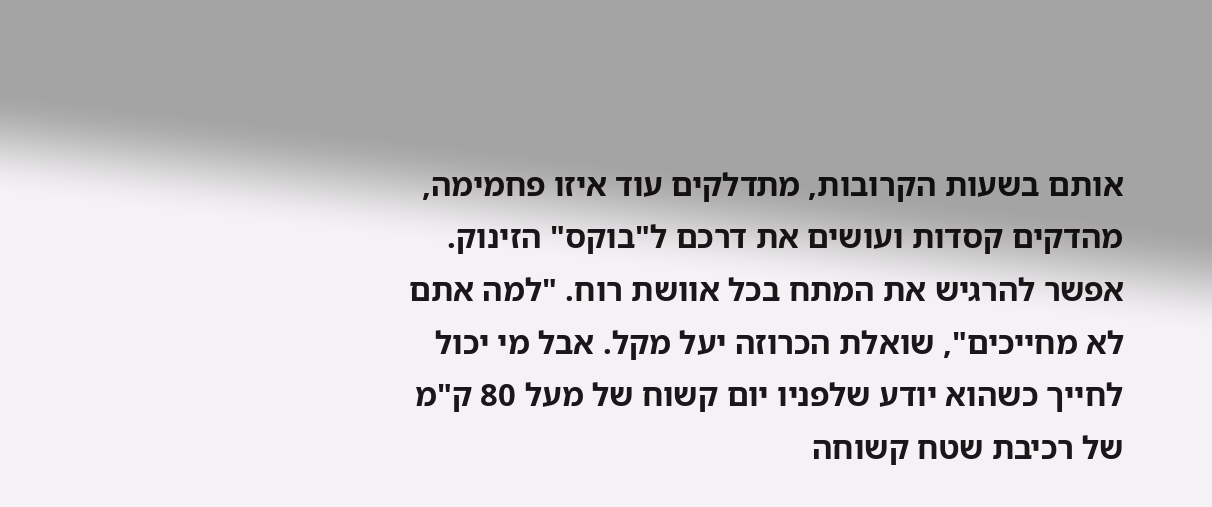אותם בשעות הקרובות, מתדלקים עוד איזו פחמימה, מהדקים קסדות ועושים את דרכם ל"בוקס" הזינוק.
אפשר להרגיש את המתח בכל אוושת רוח. "למה אתם לא מחייכים", שואלת הכרוזה יעל מקל. אבל מי יכול לחייך כשהוא יודע שלפניו יום קשוח של מעל 80 ק"מ של רכיבת שטח קשוחה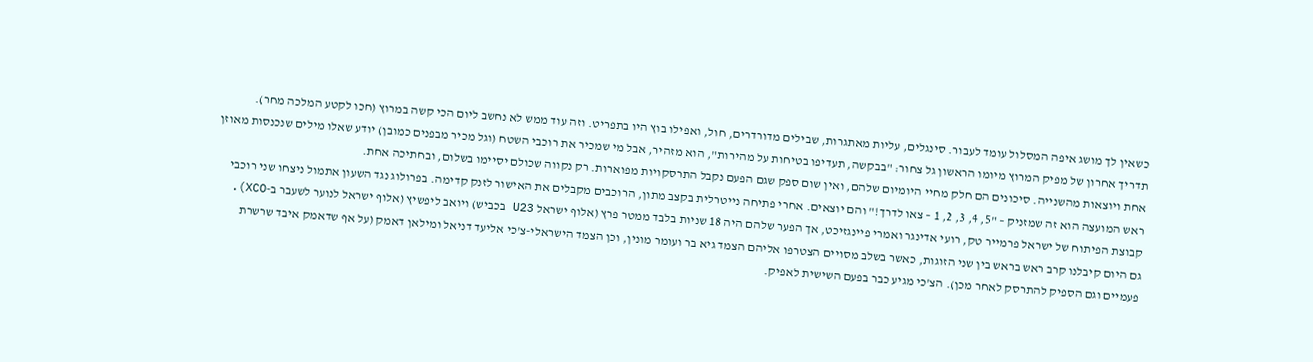כשאין לך מושג איפה המסלול עומד לעבור. סינגלים, עליות מאתגרות, שבילים מדורדרים, חול, ואפילו בוץ היו בתפריט. וזה עוד ממש לא נחשב ליום הכי קשה במרוץ (חכו לקטע המלכה מחר).
תדריך אחרון של מפיק המרוץ מיומו הראשון גל צחור: "בבקשה, תעדיפו בטיחות על מהירות", הוא מזהיר, אבל מי שמכיר את רוכבי השטח (וגל מכיר מבפנים כמובן) יודע שאלו מילים שנכנסות מאוזן אחת ויוצאות מהשנייה. סיכונים הם חלק מחיי היומיום שלהם, ואין שום ספק שגם הפעם נקבל התרסקויות מפוארות. רק נקווה שכולם יסיימו בשלום, ובחתיכה אחת.
ראש המועצה הוא זה שמזניק – "5, 4, 3, 2, 1 – צאו לדרך!" והם יוצאים. אחרי פתיחה נייטרלית בקצב מתון, הרוכבים מקבלים את האישור לזנק קדימה. בפרולוג נגד השעון אתמול ניצחו שני רוכבי קבוצת הפיתוח של ישראל פרמייר טק, רועי אדינגר ואמרי פיינגזיכט, אך הפער שלהם היה 18 שניות בלבד ממטר פרץ (אלוף ישראל U23 בכביש) ויואב ליפשיץ (אלוף ישראל לנוער לשעבר ב-XCO).
גם היום קיבלנו קרב ראש בראש בין שני הזוגות, כאשר בשלב מסויים הצטרפו אליהם הצמד גיא בר ועומר מונין, וכן הצמד הישראלי-צ'כי אליעד דניאל ומילאן דאמק (על אף שדאמק איבד שרשרת פעמיים וגם הספיק להתרסק לאחר מכן). הצ'כי מגיע כבר בפעם השישית לאפיק.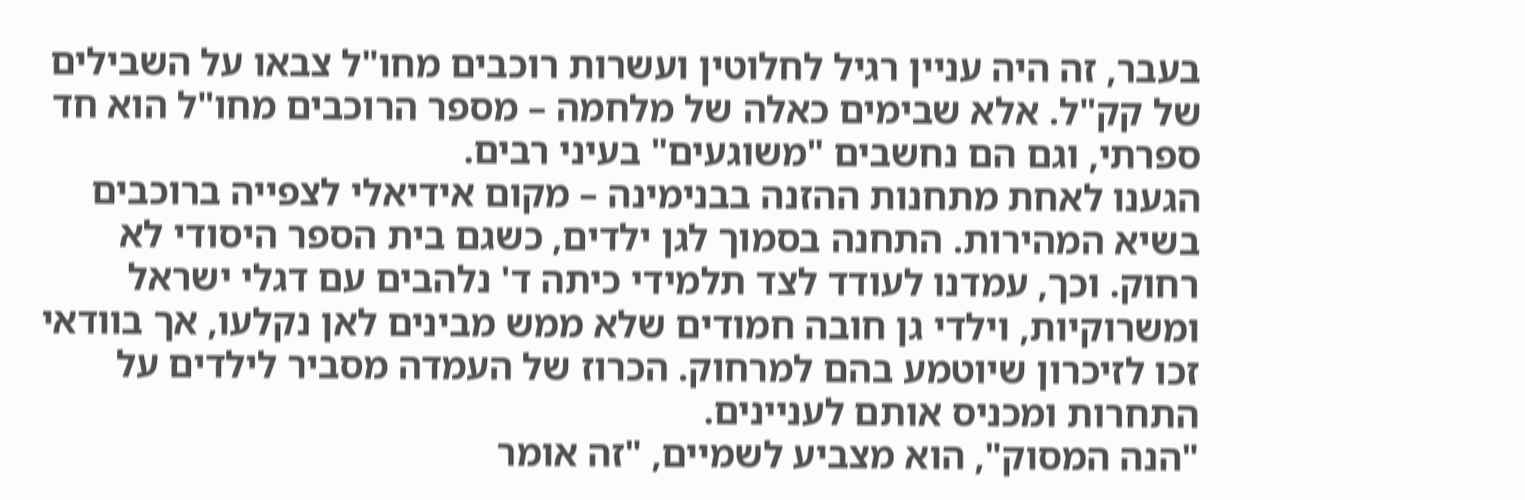בעבר, זה היה עניין רגיל לחלוטין ועשרות רוכבים מחו"ל צבאו על השבילים של קק"ל. אלא שבימים כאלה של מלחמה – מספר הרוכבים מחו"ל הוא חד ספרתי, וגם הם נחשבים "משוגעים" בעיני רבים.
הגענו לאחת מתחנות ההזנה בבנימינה – מקום אידיאלי לצפייה ברוכבים בשיא המהירות. התחנה בסמוך לגן ילדים, כשגם בית הספר היסודי לא רחוק. וכך, עמדנו לעודד לצד תלמידי כיתה ד' נלהבים עם דגלי ישראל ומשרוקיות, וילדי גן חובה חמודים שלא ממש מבינים לאן נקלעו, אך בוודאי זכו לזיכרון שיוטמע בהם למרחוק. הכרוז של העמדה מסביר לילדים על התחרות ומכניס אותם לעניינים.
"הנה המסוק", הוא מצביע לשמיים, "זה אומר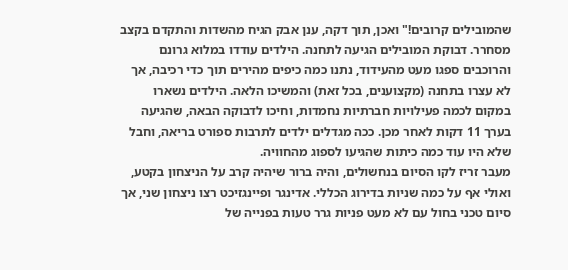שהמובילים קרובים!" ואכן, תוך דקה, ענן אבק הגיח מהשדות והתקדם בקצב מסחרר. דבוקת המובילים הגיעה לתחנה. הילדים עודדו במלוא גרונם והרוכבים ספגו מעט מהעידוד, נתנו כמה כיפים מהירים תוך כדי רכיבה, אך לא עצרו בתחנה (מקצוענים, בכל זאת) והמשיכו הלאה. הילדים נשארו במקום לכמה פעילויות חברתיות נחמדות, וחיכו לדבוקה הבאה, שהגיעה בערך 11 דקות לאחר מכן. ככה מגדלים ילדים לתרבות ספורט בריאה, וחבל שלא היו עוד כמה כיתות שהגיעו לספוג מהחוויה.
מעבר זריז לקו הסיום בנחשולים, והיה ברור שיהיה קרב על הניצחון בקטע, ואולי אף על כמה שניות בדירוג הכללי. אדינגר ופיינגזיכט רצו ניצחון שני, אך סיום טכני בחול עם לא מעט פניות גרר טעות בפנייה של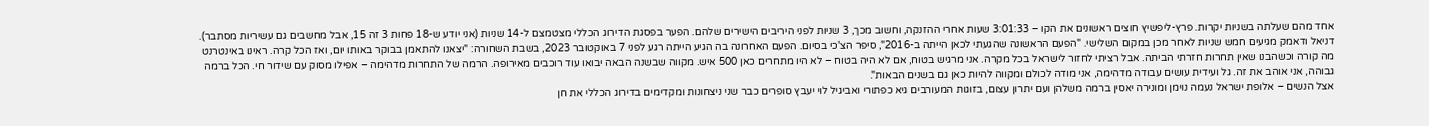אחד מהם שעלתה בשניות יקרות. פרץ-ליפשיץ חוצים ראשונים את הקו – 3:01:33 שעות אחרי ההזנקה, וחשוב מכך, 3 שניות לפני היריבים הישירים שלהם. הפער בפסגת הדירוג הכללי מצטמצם ל-14 שניות (אני יודע ש-18 פחות 3 זה 15, אבל מחשבים גם עשיריות מסתבר).
דניאל ודאמק מגיעים חמש שניות לאחר מכן במקום השלישי. "הפעם הראשונה שהגעתי לכאן הייתה ב-2016", סיפר הצ'כי בסיום. הפעם האחרונה בה הגיע הייתה רגע לפני 7 באוקטובר 2023, בשבת השחורה: "יצאנו להתאמן בבוקר באותו יום, ואז הכל קרה. ראינו באינטרנט מה קורה וכשהבנו שאין תחרות חזרתי הביתה. אבל רציתי לחזור לישראל בכל מקרה. אני מרגיש בטוח, אם לא היה בטוח – לא היו מתחרים כאן 500 איש. מקווה שבשנה הבאה יבואו עוד רוכבים מאירופה. הרמה של התחרות מדהימה – אפילו מסוק עם שידור חי. הכל ברמה גבוהה, אני אוהב את זה. גל ועידית עושים עבודה מדהימה, אני מודה לכולם ומקווה להיות כאן גם בשנים הבאות".
אצל הנשים – אלופת ישראל נעמה נוימן ומונירה יאסין ברמה משלהן ועם יתרון עצום, בזוגות המעורבים גיא כפתורי ואביגיל לוי יעבץ סופרים כבר שני ניצחונות ומקדימים בדירוג הכללי את חן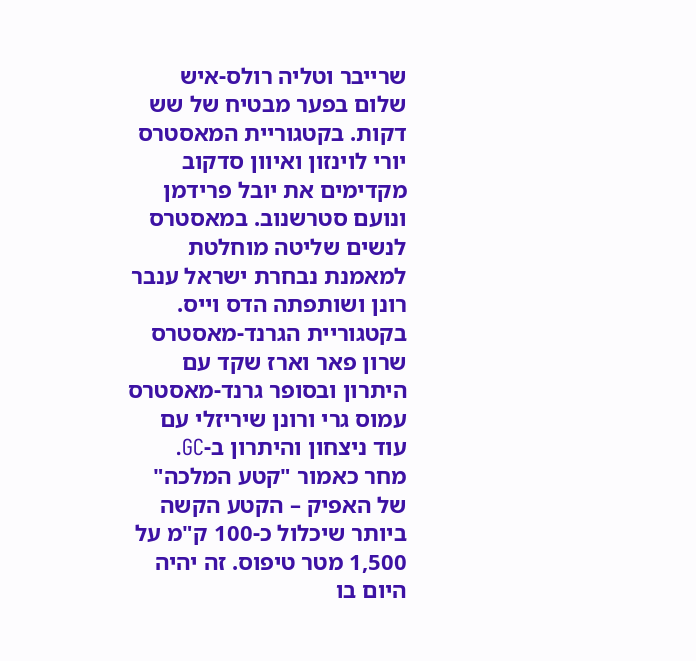שרייבר וטליה רולס-איש שלום בפער מבטיח של שש דקות. בקטגוריית המאסטרס יורי לוינזון ואיוון סדקוב מקדימים את יובל פרידמן ונועם סטרשנוב. במאסטרס לנשים שליטה מוחלטת למאמנת נבחרת ישראל ענבר רונן ושותפתה הדס וייס. בקטגוריית הגרנד-מאסטרס שרון פאר וארז שקד עם היתרון ובסופר גרנד-מאסטרס עמוס גרי ורונן שיריזלי עם עוד ניצחון והיתרון ב-GC.
מחר כאמור "קטע המלכה" של האפיק – הקטע הקשה ביותר שיכלול כ-100 ק"מ על 1,500 מטר טיפוס. זה יהיה היום בו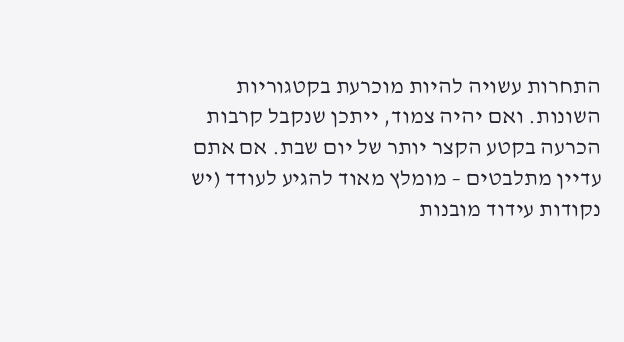התחרות עשויה להיות מוכרעת בקטגוריות השונות. ואם יהיה צמוד, ייתכן שנקבל קרבות הכרעה בקטע הקצר יותר של יום שבת. אם אתם עדיין מתלבטים – מומלץ מאוד להגיע לעודד (יש נקודות עידוד מובנות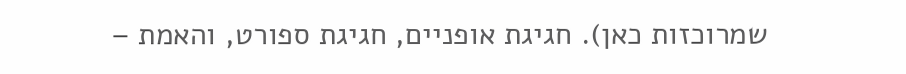שמרוכזות כאן). חגיגת אופניים, חגיגת ספורט, והאמת –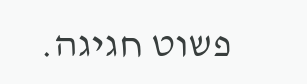פשוט חגיגה.